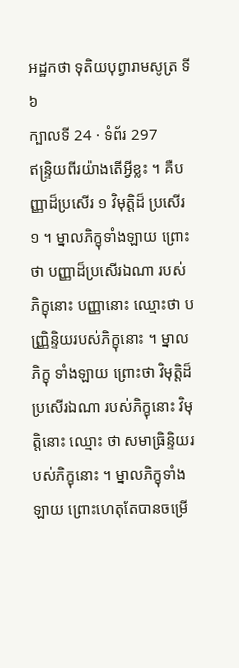អដ្ឋកថា ទុតិយបុព្វារាមសូត្រ ទី ៦
ក្បាលទី 24 · ទំព័រ 297
ឥន្ទ្រិយពីរយ៉ាងតើអ្វីខ្លះ ។ គឺបញ្ញាដ៏ប្រសើរ ១ វិមុត្តិដ៏ ប្រសើរ ១ ។ ម្នាលភិក្ខុទាំងឡាយ ព្រោះថា បញ្ញាដ៏ប្រសើរឯណា របស់ ភិក្ខុនោះ បញ្ញានោះ ឈ្មោះថា បញ្ញ្រិន្ទិយរបស់ភិក្ខុនោះ ។ ម្នាលភិក្ខុ ទាំងឡាយ ព្រោះថា វិមុត្តិដ៏ប្រសើរឯណា របស់ភិក្ខុនោះ វិមុត្តិនោះ ឈ្មោះ ថា សមាធ្រិន្ទិយរបស់ភិក្ខុនោះ ។ ម្នាលភិក្ខុទាំងឡាយ ព្រោះហេតុតែបានចម្រើ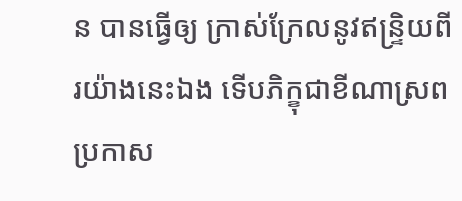ន បានធ្វើឲ្យ ក្រាស់ក្រែលនូវឥន្ទ្រិយពីរយ៉ាងនេះឯង ទើបភិក្ខុជាខីណាស្រព ប្រកាស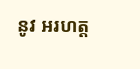នូវ អរហត្ត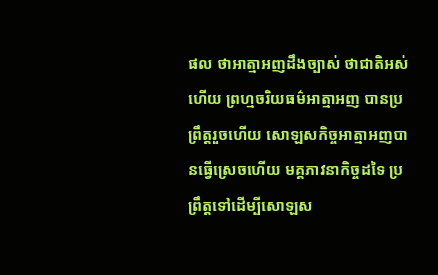ផល ថាអាត្មាអញដឹងច្បាស់ ថាជាតិអស់ហើយ ព្រហ្មចរិយធម៌អាត្មាអញ បានប្រព្រឹត្តរួចហើយ សោឡសកិច្ចអាត្មាអញបានធ្វើស្រេចហើយ មគ្គភាវនាកិច្ចដទៃ ប្រព្រឹត្តទៅដើម្បីសោឡស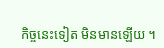កិច្ចនេះទៀត មិនមានឡើយ ។